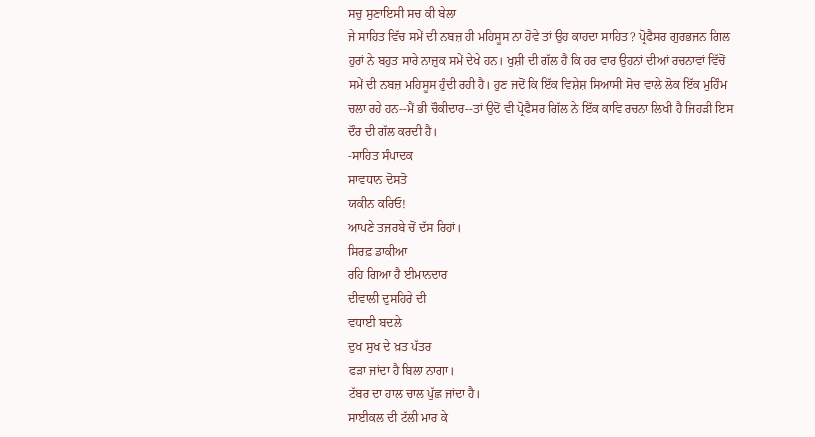ਸਚੁ ਸੁਣਾਇਸੀ ਸਚ ਕੀ ਬੇਲਾ
ਜੇ ਸਾਹਿਤ ਵਿੱਚ ਸਮੇਂ ਦੀ ਨਬਜ਼ ਹੀ ਮਹਿਸੂਸ ਨਾ ਹੋਵੇ ਤਾਂ ਉਹ ਕਾਹਦਾ ਸਾਹਿਤ? ਪ੍ਰੋਫੈਸਰ ਗੁਰਭਜਨ ਗਿਲ ਹੁਰਾਂ ਨੇ ਬਹੁਤ ਸਾਰੇ ਨਾਜ਼ੁਕ ਸਮੇਂ ਦੇਖੇ ਹਨ। ਖੁਸ਼ੀ ਦੀ ਗੱਲ ਹੈ ਕਿ ਹਰ ਵਾਰ ਉਹਨਾਂ ਦੀਆਂ ਰਚਨਾਵਾਂ ਵਿੱਚੋਂ ਸਮੇਂ ਦੀ ਨਬਜ਼ ਮਹਿਸੂਸ ਹੁੰਦੀ ਰਹੀ ਹੈ। ਹੁਣ ਜਦੋਂ ਕਿ ਇੱਕ ਵਿਸ਼ੇਸ਼ ਸਿਆਸੀ ਸੋਚ ਵਾਲੇ ਲੋਕ ਇੱਕ ਮੁਹਿੰਮ ਚਲਾ ਰਹੇ ਹਨ--ਮੈਂ ਭੀ ਚੌਕੀਦਾਰ--ਤਾਂ ਉਦੋਂ ਵੀ ਪ੍ਰੋਫੈਸਰ ਗਿੱਲ ਨੇ ਇੱਕ ਕਾਵਿ ਰਚਨਾ ਲਿਖੀ ਹੈ ਜਿਹੜੀ ਇਸ ਦੌਰ ਦੀ ਗੱਲ ਕਰਦੀ ਹੈ।
-ਸਾਹਿਤ ਸੰਪਾਦਕ
ਸਾਵਧਾਨ ਦੋਸਤੋ
ਯਕੀਨ ਕਰਿਓ!
ਆਪਣੇ ਤਜਰਬੇ ਚੋਂ ਦੱਸ ਰਿਹਾਂ।
ਸਿਰਫ਼ ਡਾਕੀਆ
ਰਹਿ ਗਿਆ ਹੈ ਈਮਾਨਦਾਰ
ਦੀਵਾਲੀ ਦੁਸਹਿਰੇ ਦੀ
ਵਧਾਈ ਬਦਲੇ
ਦੁਖ ਸੁਖ ਦੇ ਖ਼ਤ ਪੱਤਰ
ਫੜਾ ਜਾਂਦਾ ਹੈ ਬਿਲਾ ਨਾਗਾ।
ਟੱਬਰ ਦਾ ਹਾਲ ਚਾਲ ਪੁੱਛ ਜਾਂਦਾ ਹੈ।
ਸਾਈਕਲ ਦੀ ਟੱਲੀ ਮਾਰ ਕੇ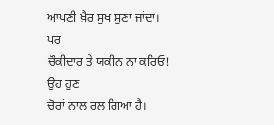ਆਪਣੀ ਖ਼ੈਰ ਸੁਖ ਸੁਣਾ ਜਾਂਦਾ।
ਪਰ
ਚੌਕੀਦਾਰ ਤੇ ਯਕੀਨ ਨਾ ਕਰਿਓ!
ਉਹ ਹੁਣ
ਚੋਰਾਂ ਨਾਲ ਰਲ ਗਿਆ ਹੈ।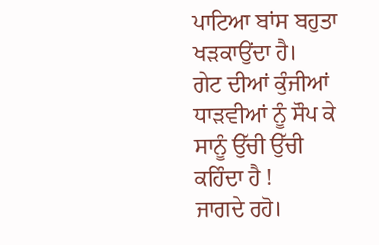ਪਾਟਿਆ ਬਾਂਸ ਬਹੁਤਾ ਖੜਕਾਉਂਦਾ ਹੈ।
ਗੇਟ ਦੀਆਂ ਕੁੰਜੀਆਂ
ਧਾੜਵੀਆਂ ਨੂੰ ਸੌਪ ਕੇ
ਸਾਨੂੰ ਉੱਚੀ ਉੱਚੀ ਕਹਿੰਦਾ ਹੈ !
ਜਾਗਦੇ ਰਹੋ।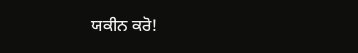ਯਕੀਨ ਕਰੋ!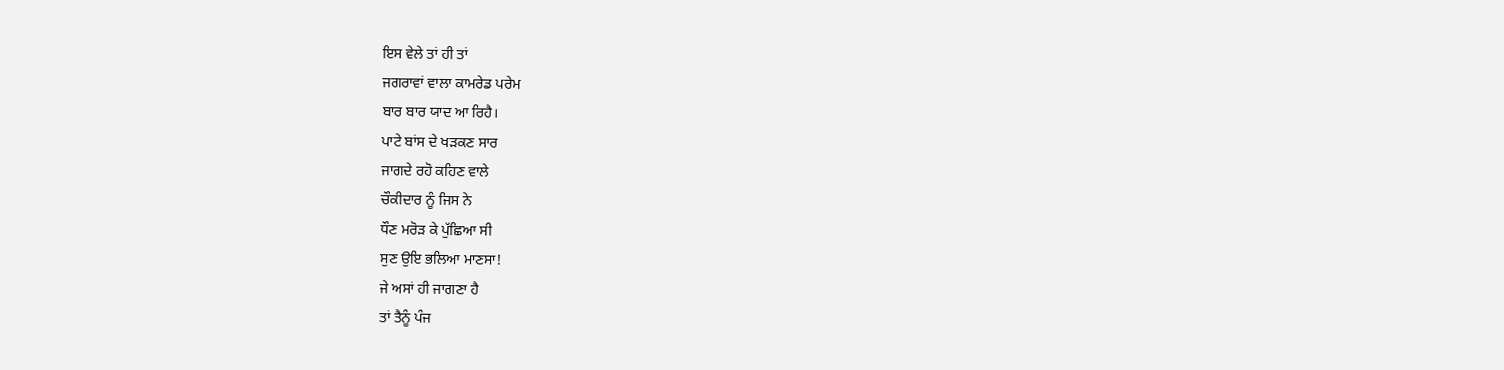ਇਸ ਵੇਲੇ ਤਾਂ ਹੀ ਤਾਂ
ਜਗਰਾਵਾਂ ਵਾਲਾ ਕਾਮਰੇਡ ਪਰੇਮ
ਬਾਰ ਬਾਰ ਯਾਦ ਆ ਰਿਹੈ।
ਪਾਟੇ ਬਾਂਸ ਦੇ ਖੜਕਣ ਸਾਰ
ਜਾਗਦੇ ਰਹੋ ਕਹਿਣ ਵਾਲੇ
ਚੌਕੀਦਾਰ ਨੂੰ ਜਿਸ ਨੇ
ਧੌਣ ਮਰੋੜ ਕੇ ਪੁੱਛਿਆ ਸੀ
ਸੁਣ ਉਇ ਭਲਿਆ ਮਾਣਸਾ!
ਜੇ ਅਸਾਂ ਹੀ ਜਾਗਣਾ ਹੈ
ਤਾਂ ਤੈਨੂੰ ਪੰਜ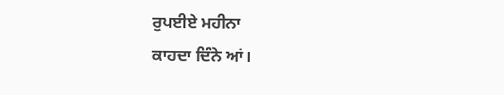ਰੁਪਈਏ ਮਹੀਨਾ
ਕਾਹਦਾ ਦਿੰਨੇ ਆਂ।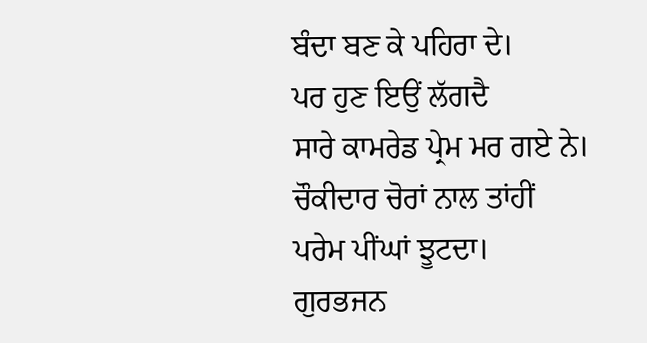ਬੰਦਾ ਬਣ ਕੇ ਪਹਿਰਾ ਦੇ।
ਪਰ ਹੁਣ ਇਉਂ ਲੱਗਦੈ
ਸਾਰੇ ਕਾਮਰੇਡ ਪ੍ਰੇਮ ਮਰ ਗਏ ਨੇ।
ਚੌਕੀਦਾਰ ਚੋਰਾਂ ਨਾਲ ਤਾਂਹੀਂ
ਪਰੇਮ ਪੀਂਘਾਂ ਝੂਟਦਾ।
ਗੁਰਭਜਨ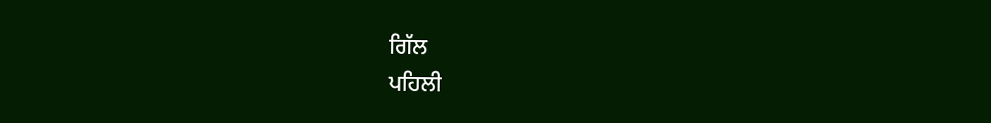ਗਿੱਲ
ਪਹਿਲੀ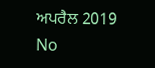ਅਪਰੈਲ 2019
No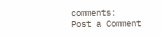comments:
Post a Comment